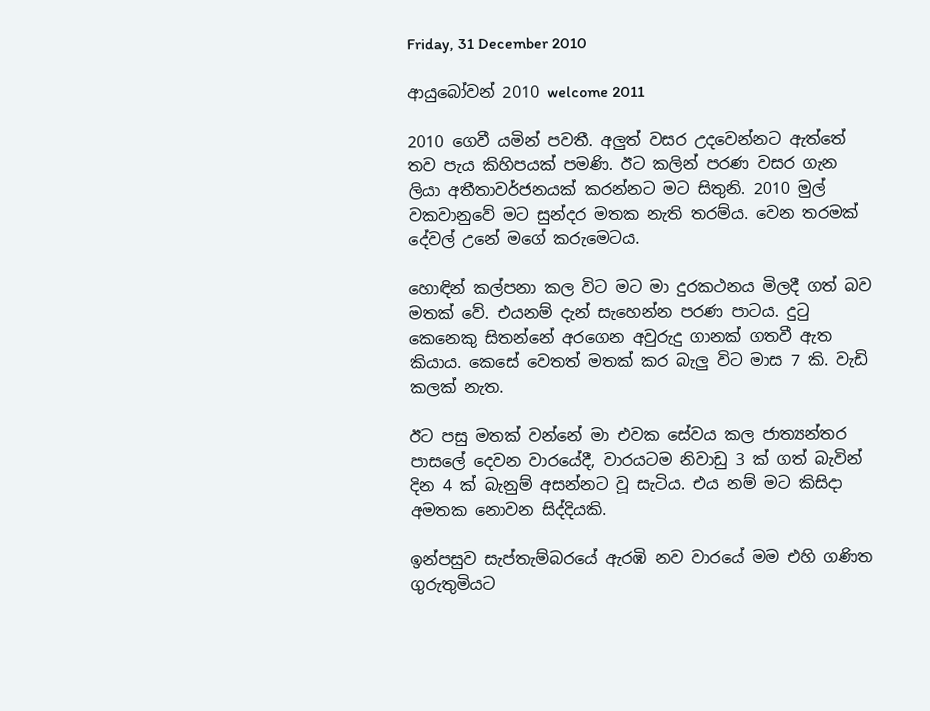Friday, 31 December 2010

ආයුබෝවන් 2010 welcome 2011

2010 ගෙවී යමින් පවතී. අලුත් වසර උදවෙන්නට ඇත්තේ තව පැය කිහිපයක් පමණි. ඊට කලින් පරණ වසර ගැන ලියා අතීතාවර්ජනයක් කරන්නට මට සිතුනි. 2010 මුල් වකවානුවේ මට සුන්දර මතක නැති තරම්ය. වෙන තරමක් දේවල් උනේ මගේ කරුමෙටය.

හොඳින් කල්පනා කල විට මට මා දුරකථනය මිලදී ගත් බව මතක් වේ. එයනම් දැන් සැහෙන්න පරණ පාටය. දුටු කෙනෙකු සිතන්නේ අරගෙන අවුරුදු ගානක් ගතවී ඇත කියාය. කෙසේ වෙතත් මතක් කර බැලු විට මාස 7 කි. වැඩි කලක් නැත.

ඊට පසු මතක් වන්නේ මා එවක සේවය කල ජාත්‍යන්තර පාසලේ දෙවන වාරයේදී, වාරයටම නිවාඩු 3 ක් ගත් බැවින් දින 4 ක් බැනුම් අසන්නට වූ සැටිය. එය නම් මට කිසිදා අමතක නොවන සිද්දියකි.

ඉන්පසුව සැප්තැම්බරයේ ඇරඹි නව වාරයේ මම එහි ගණිත ගුරුතුමියට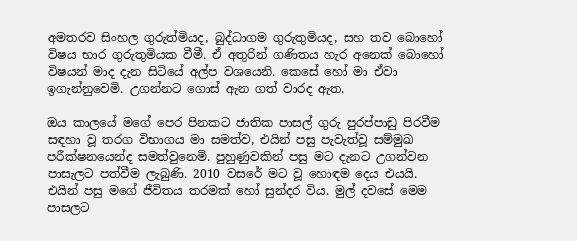අමතරව සිංහල ගුරුත්මියද, බුද්ධාගම ගුරුතුමියද, සහ තව බොහෝ විෂය භාර ගුරුතුමියක වීමී. ඒ අතුරින් ගණිතය හැර අනෙක් බොහෝ විෂයන් මාද දැන සිටියේ අල්ප වශයෙනි. කෙසේ හෝ මා ඒවා ඉගැන්නුවෙමි. උගන්නට ගොස් ඇන ගත් වාරද ඇත.

ඔය කාලයේ මගේ පෙර පිනකට ජාතික පාසල් ගුරු පුරප්පාඩු පිරවීම සඳහා වූ තරග විභාගය මා සමත්ව, එයින් පසු පැවැත්වූ සම්මුඛ පරීක්ෂනයෙන්ද සමත්වුනෙමි. පුහුණුවකින් පසු මට දැනට උගන්වන පාසැලට පත්වීම ලැබුණි. 2010 වසරේ මට වූ හොඳම දෙය එයයි.  එයින් පසු මගේ ජීවිතය තරමක් හෝ සුන්දර විය. මුල් දවසේ මෙම පාසලට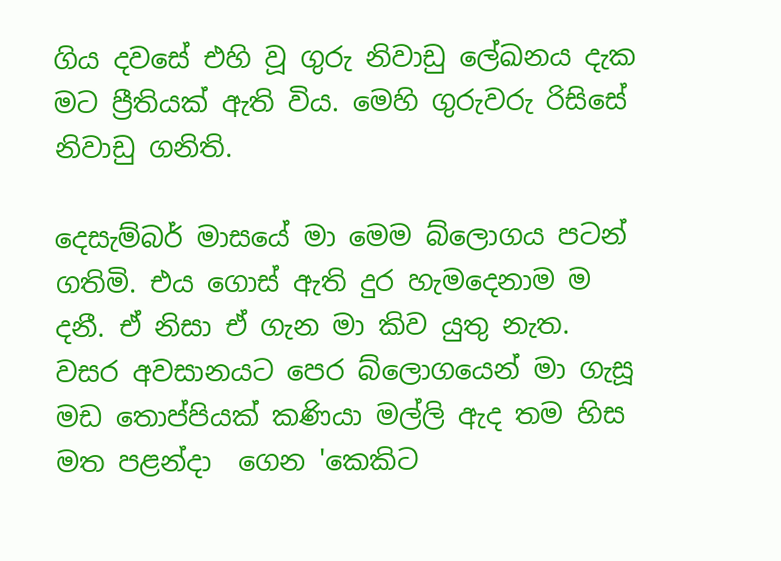ගිය දවසේ එහි වූ ගුරු නිවාඩු ලේඛනය දැක මට ප්‍රීතියක් ඇති විය. මෙහි ගුරුවරු රිසිසේ නිවාඩු ගනිති.

දෙසැම්බර් මාසයේ මා මෙම බ්ලොගය පටන් ගතිමි. එය ගොස් ඇති දුර හැමදෙනාම ම දනී. ඒ නිසා ඒ ගැන මා කිව යුතු නැත.
වසර අවසානයට පෙර බ්ලොගයෙන් මා ගැසූ මඩ තොප්පියක් කණියා මල්ලි ඇද තම හිස මත පළන්දා  ගෙන 'කෙකිට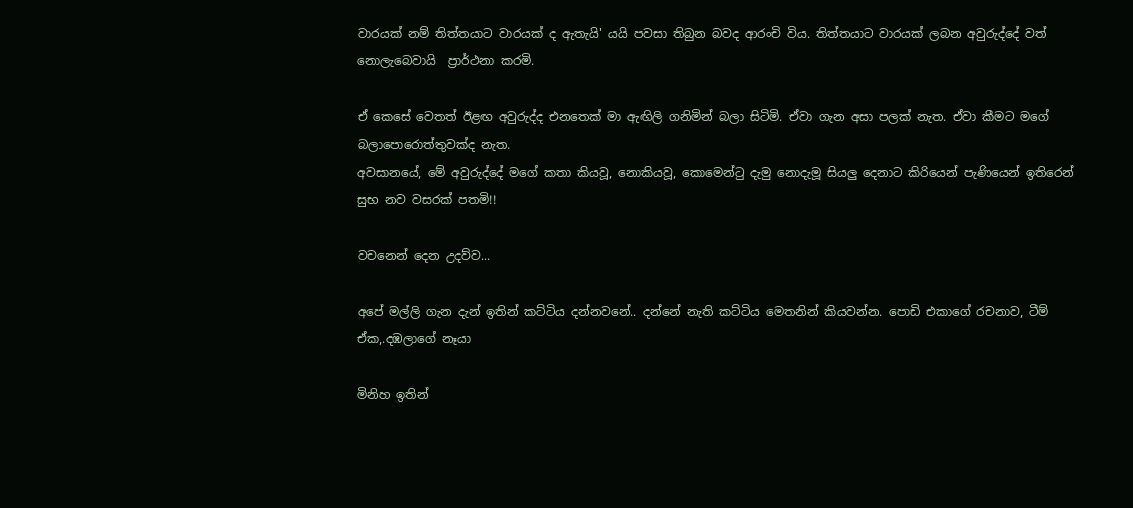වාරයක් නම් තිත්තයාට වාරයක් ද ඇතැයි' යයි පවසා තිබුන බවද ආරංචි විය. තිත්තයාට වාරයක් ලබන අවුරුද්දේ වත් නොලැබෙවායි  ප්‍රාර්ථනා කරමි.

ඒ කෙසේ වෙතත් ඊළඟ අවුරුද්ද එනතෙක්‌ මා ඇඟිලි ගනිමින් බලා සිටිමි. ඒවා ගැන අසා පලක් නැත. ඒවා කීමට මගේ  බලාපොරොත්තුවක්ද නැත.
අවසානයේ, මේ අවුරුද්දේ මගේ කතා කියවූ, නොකියවූ, කොමෙන්ටු දැමු නොදැමූ සියලු දෙනාට කිරියෙන් පැණියෙන් ඉතිරෙන් සුභ නව වසරක් පතමි!!

වචනෙන් දෙන උදව්ව...

අපේ මල්ලි ගැන දැන් ඉතින් කට්ටිය දන්නවනේ.. දන්නේ නැති කට්ටිය මෙතනින් කියවන්න. පොඩි එකාගේ රචනාව, ටීම් ඒක,.දඹලාගේ නෑයා

මිනිහ ඉතින්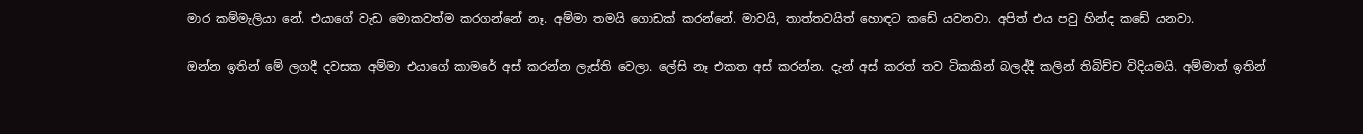මාර කම්මැලියා නේ. එයාගේ වැඩ මොකවත්ම කරගන්නේ නෑ. අම්මා තමයි ගොඩක් කරන්නේ. මාවයි, තාත්තවයිත් හොඳට කඩේ යවනවා. අපිත් එය පවු හින්ද කඩේ යනවා.

ඔන්න ඉතින් මේ ලගදී දවසක අම්මා එයාගේ කාමරේ අස් කරන්න ලැස්ති වෙලා. ලේසි නෑ එකත අස් කරන්න. දැන් අස් කරත් තව ටිකකින් බලද්දී කලින් තිබිච්ච විදියමයි. අම්මාත් ඉතින්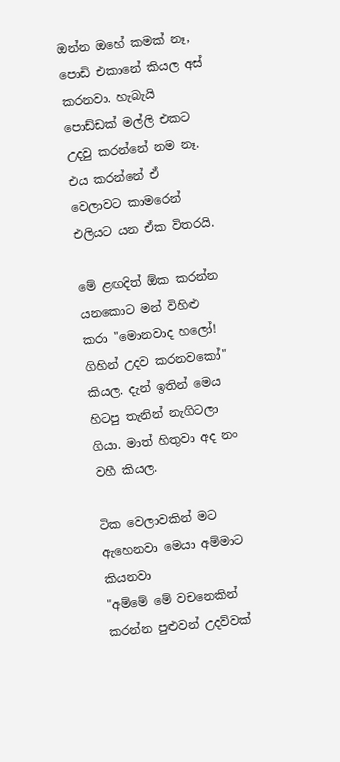ඔන්න ඔහේ කමක් නෑ, පොඩි එකානේ කියල අස් කරනවා. හැබැයි පොඩ්ඩක් මල්ලි එකට උදවු කරන්නේ නම නෑ. එය කරන්නේ ඒ වෙලාවට කාමරෙන් එලියට යන ඒක විතරයි.

මේ ළඟදිත් ඕක කරන්න යනකොට මන් විහිළු කරා "මොනවාද හලෝ! ගිහින් උදව කරනවකෝ" කියල. දැන් ඉතින් මෙය හිටපු තැනින් නැගිටලා ගියා. මාත් හිතුවා අද නං වහී කියල.

ටික වෙලාවකින් මට ඇහෙනවා මෙයා අම්මාට කියනවා
"අම්මේ මේ වචනෙකින් කරන්න පුළුවන් උදව්වක්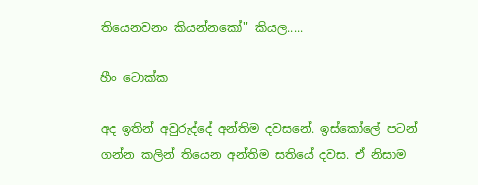තියෙනවනං කියන්නකෝ" කියල.....

හීං ටොක්ක

අද ඉතින් අවුරුද්දේ අන්තිම දවසනේ. ඉස්කෝලේ පටන් ගන්න කලින් තියෙන අන්තිම සතියේ දවස. ඒ නිසාම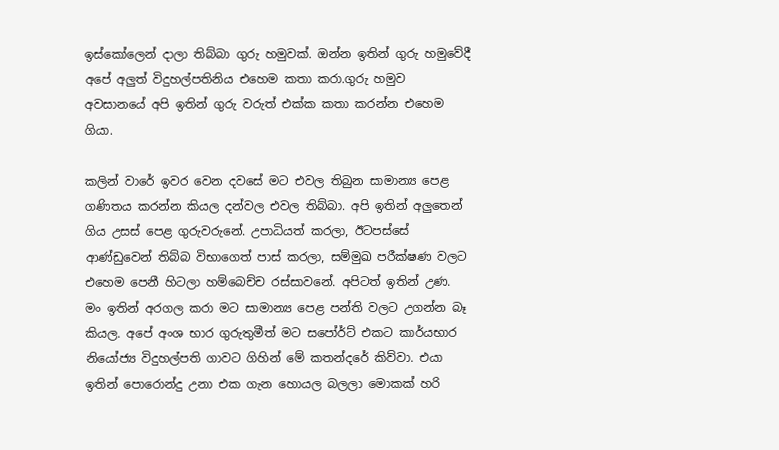ඉස්කෝලෙන් දාලා තිබ්බා ගුරු හමුවක්. ඔන්න ඉතින් ගුරු හමුවේදී අපේ අලුත් විදුහල්පතිනිය එහෙම කතා කරා.ගුරු හමුව අවසානයේ අපි ඉතින් ගුරු වරුත් එක්ක කතා කරන්න එහෙම ගියා.

කලින් වාරේ ඉවර වෙන දවසේ මට එවල තිබුන සාමාන්‍ය පෙළ ගණිතය කරන්න කියල දන්වල එවල තිබ්බා. අපි ඉතින් අලුතෙන් ගිය උසස් පෙළ ගුරුවරුනේ. උපාධියත් කරලා, ඊටපස්සේ ආණ්ඩුවෙන් තිබ්බ විභාගෙත් පාස් කරලා, සම්මුඛ පරීක්ෂණ වලට එහෙම පෙනී හිටලා හම්බෙච්ච රස්සාවනේ. අපිටත් ඉතින් උණ. මං ඉතින් අරගල කරා මට සාමාන්‍ය පෙළ පන්ති වලට උගන්න බෑ කියල. අපේ අංශ භාර ගුරුතුමීත් මට සපෝර්ට් එකට කාර්යභාර නියෝජ්‍ය විදුහල්පති ගාවට ගිහින් මේ කතන්දරේ කිව්වා. එයා ඉතින් පොරොන්දු උනා එක ගැන හොයල බලලා මොකක් හරි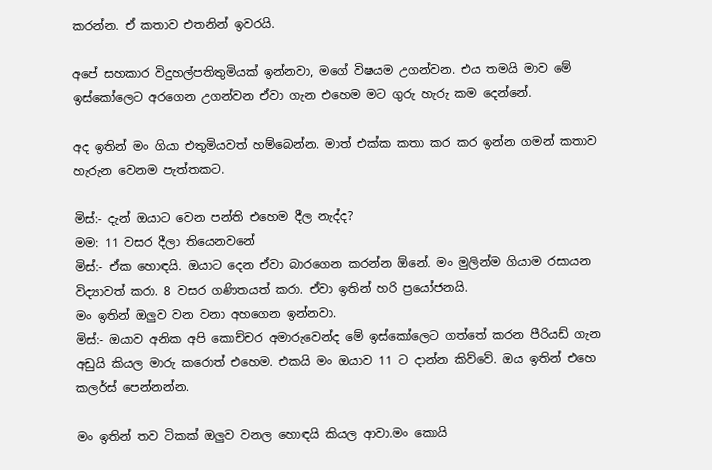කරන්න. ඒ කතාව එතනින් ඉවරයි.

අපේ සහකාර විදුහල්පතිතුමියක් ඉන්නවා, මගේ විෂයම උගන්වන. එය තමයි මාව මේ ඉස්කෝලෙට අරගෙන උගන්වන ඒවා ගැන එහෙම මට ගුරු හැරු කම දෙන්නේ.

අද ඉතින් මං ගියා එතුමියවත් හම්බෙන්න. මාත් එක්ක කතා කර කර ඉන්න ගමන් කතාව හැරුන වෙනම පැත්තකට.

මිස්:- දැන් ඔයාට වෙන පන්ති එහෙම දීල නැද්ද?
මම: 11 වසර දීලා තියෙනවනේ
මිස්:- ඒක හොඳයි. ඔයාට දෙන ඒවා බාරගෙන කරන්න ඕනේ. මං මුලින්ම ගියාම රසායන විද්‍යාවත් කරා. 8 වසර ගණිතයත් කරා. ඒවා ඉතින් හරි ප්‍රයෝජනයි.
මං ඉතින් ඔලුව වන වනා අහගෙන ඉන්නවා.
මිස්:- ඔයාව අනික අපි කොච්චර අමාරුවෙන්ද මේ ඉස්කෝලෙට ගත්තේ කරන පීරියඩ් ගැන අඩුයි කියල මාරු කරොත් එහෙම. එකයි මං ඔයාව 11 ට දාන්න කිව්වේ. ඔය ඉතින් එහෙ කලර්ස් පෙන්නන්න.

මං ඉතින් තව ටිකක් ඔලුව වනල හොඳයි කියල ආවා.මං කොයි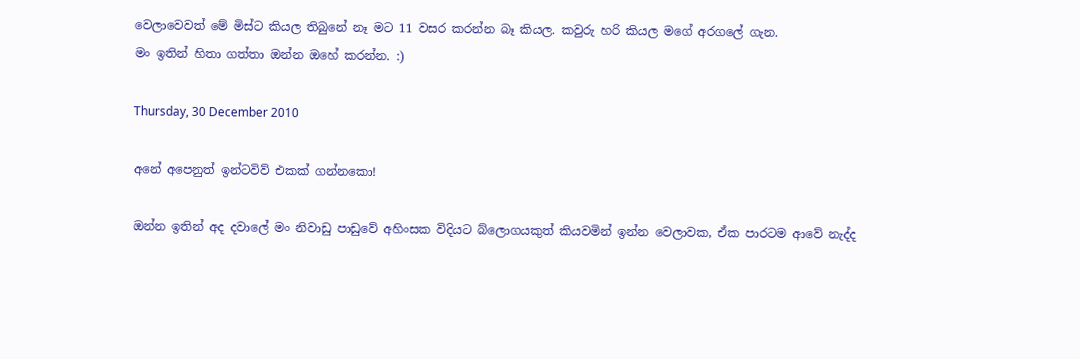වෙලාවෙවත් මේ මිස්ට කියල තිබුනේ නෑ මට 11 වසර කරන්න බෑ කියල. කවුරු හරි කියල මගේ අරගලේ ගැන.
මං ඉතින් හිතා ගත්තා ඔන්න ඔහේ කරන්න. :)

Thursday, 30 December 2010

අනේ අපෙනුත් ඉන්ටවිව් එකක් ගන්නකො!

ඔන්න ඉතින් අද දවාලේ මං නිවාඩු පාඩුවේ අහිංසක විදියට බ්ලොගයකුත් කියවමින් ඉන්න වෙලාවක, ඒක පාරටම ආවේ නැද්ද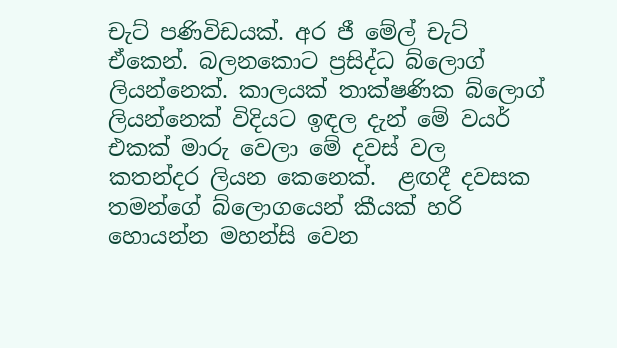චැට් පණිවිඩයක්. අර ජී මේල් චැට් ඒකෙන්. බලනකොට ප්‍රසිද්ධ බ්ලොග් ලියන්නෙක්. කාලයක් තාක්ෂණික බ්ලොග් ලියන්නෙක් විදියට ඉඳල දැන් මේ වයර් එකක් මාරු වෙලා මේ දවස් වල කතන්දර ලියන කෙනෙක්.  ළඟදී දවසක තමන්ගේ බ්ලොගයෙන් කීයක්‌ හරි හොයන්න මහන්සි වෙන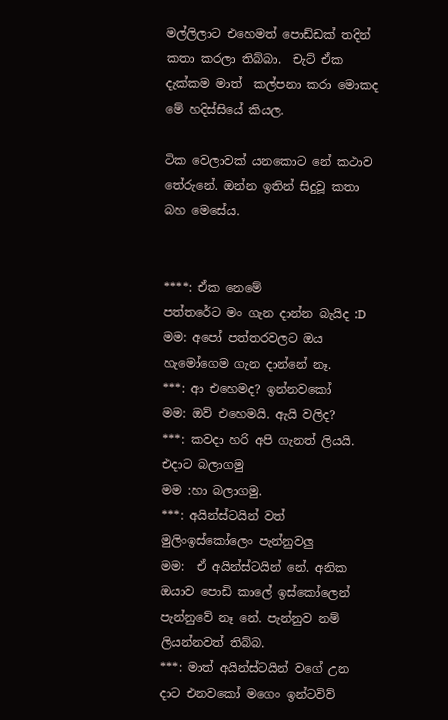මල්ලිලාට එහෙමත් පොඩ්ඩක් තදින් කතා කරලා තිබ්බා.  චැට් ඒක දැක්කම මාත්  කල්පනා කරා මොකද මේ හදිස්සියේ කියල.

ටික වෙලාවක් යනකොට නේ කථාව තේරුනේ. ඔන්න ඉතින් සිදුවූ කතා බහ මෙසේය.


****: ඒක නෙමේ
පත්තරේට මං ගැන දාන්න බැයිද :D
මම: අපෝ පත්තරවලට ඔය හැමෝගෙම ගැන දාන්නේ නෑ.
***: ආ එහෙමද? ඉන්නවකෝ
මම: ඔව් එහෙමයි. ඇයි වලිද?
***: කවදා හරි අපි ගැනත් ලියයි. එදාට බලාගමු
මම :හා බලාගමු.
***: අයින්ස්ටයින් වත් මුලිංඉස්කෝලෙං පැන්නුවලු
මම:  ඒ අයින්ස්ටයින් නේ. අනික ඔයාව පොඩි කාලේ ඉස්කෝලෙන් පැන්නුවේ නෑ නේ. පැන්නුව නම් ලියන්නවත් තිබ්බ.
***: මාත් අයින්ස්ටයින් වගේ උන දාට එනවකෝ මගෙං ඉන්ටවිව්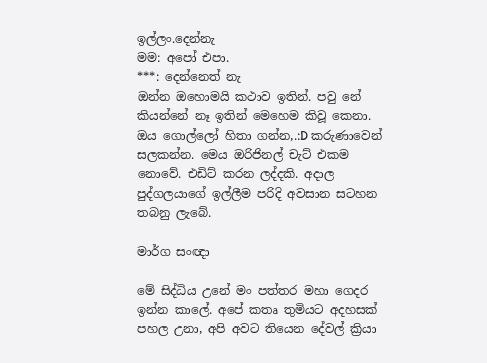ඉල්ලං.දෙන්නැ
මම: අපෝ එපා.
***: දෙන්නෙත් නැ
ඔන්න ඔහොමයි කථාව ඉතින්. පවු නේ කියන්නේ නෑ ඉතින් මෙහෙම කිවූ කෙනා. ඔය ගොල්ලෝ හිතා ගන්න,.:D කරුණාවෙන් සලකන්න. මෙය ඔරිජිනල් චැට් එකම නොවේ. එඩිට් කරන ලද්දකි. අදාල පුද්ගලයාගේ ඉල්ලීම පරිදි අවසාන සටහන තබනු ලැබේ.

මාර්ග සංඥා

මේ සිද්ධිය උනේ මං පත්තර මහා ගෙදර ඉන්න කාලේ. අපේ කතෘ තුමියට අදහසක් පහල උනා, අපි අවට තියෙන දේවල් ක්‍රියා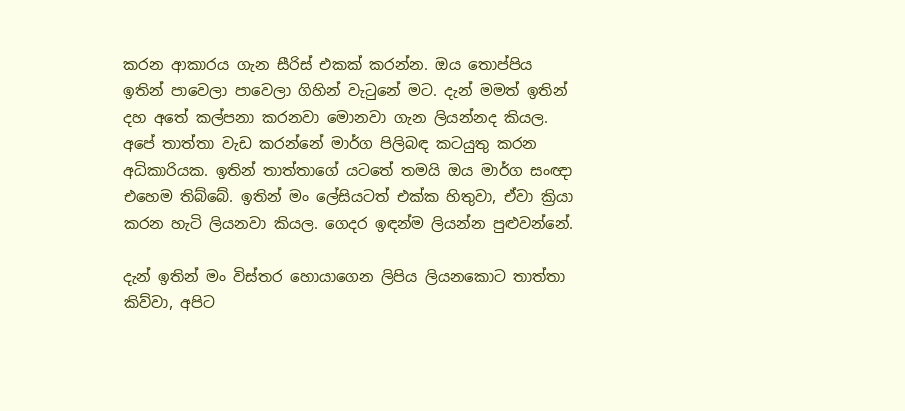කරන ආකාරය ගැන සීරිස්‌ එකක් කරන්න. ඔය තොප්පිය ඉතින් පාවෙලා පාවෙලා ගිහින් වැටුනේ මට. දැන් මමත් ඉතින් දහ අතේ කල්පනා කරනවා මොනවා ගැන ලියන්නද කියල. අපේ තාත්තා වැඩ කරන්නේ මාර්ග පිලිබඳ කටයුතු කරන අධිකාරියක. ඉතින් තාත්තාගේ යටතේ තමයි ඔය මාර්ග සංඥා එහෙම තිබ්බේ. ඉතින් මං ලේසියටත් එක්ක හිතුවා, ඒවා ක්‍රියා කරන හැටි ලියනවා කියල. ගෙදර ඉඳන්ම ලියන්න පුළුවන්නේ.

දැන් ඉතින් මං විස්තර හොයාගෙන ලිපිය ලියනකොට තාත්තා කිව්වා, අපිට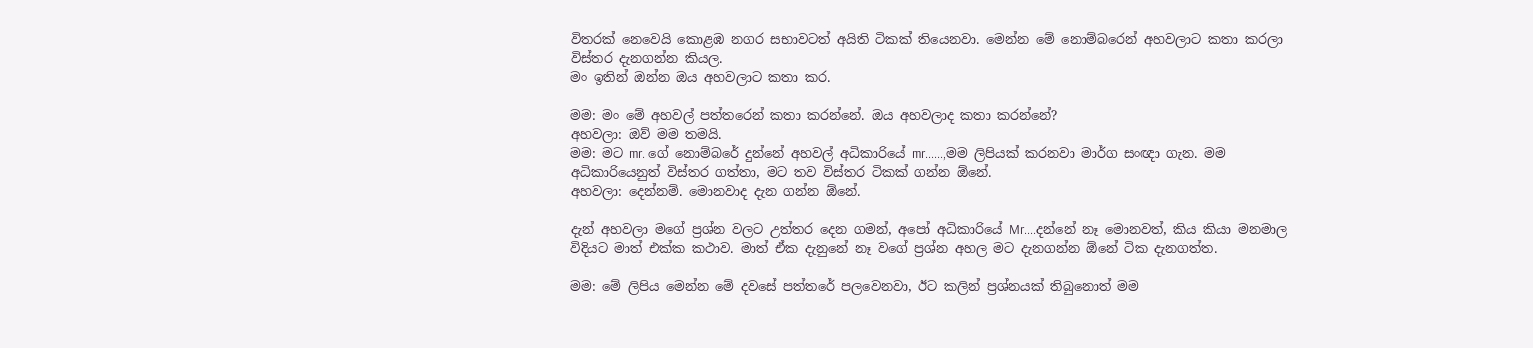විතරක් නෙවෙයි කොළඹ නගර සභාවටත් අයිති ටිකක් තියෙනවා. මෙන්න මේ නොම්බරෙන් අහවලාට කතා කරලා විස්තර දැනගන්න කියල.
මං ඉතින් ඔන්න ඔය අහවලාට කතා කර.

මම: මං මේ අහවල් පත්තරෙන් කතා කරන්නේ. ඔය අහවලාද කතා කරන්නේ?
අහවලා: ඔව් මම තමයි.
මම: මට mr. ගේ නොම්බරේ දුන්නේ අහවල් අධිකාරියේ mr......,මම ලිපියක් කරනවා මාර්ග සංඥා ගැන. මම අධිකාරියෙනුත් විස්තර ගත්තා, මට තව විස්තර ටිකක් ගන්න ඕනේ.
අහවලා: දෙන්නම්. මොනවාද දැන ගන්න ඕනේ.

දැන් අහවලා මගේ ප්‍රශ්න වලට උත්තර දෙන ගමන්, අපෝ අධිකාරියේ Mr....දන්නේ නෑ මොනවත්, කිය කියා මනමාල විදියට මාත් එක්ක කථාව. මාත් ඒක දැනුනේ නෑ වගේ ප්‍රශ්න අහල මට දැනගන්න ඕනේ ටික දැනගත්ත.

මම: මේ ලිපිය මෙන්න මේ දවසේ පත්තරේ පලවෙනවා, ඊට කලින් ප්‍රශ්නයක් තිබුනොත් මම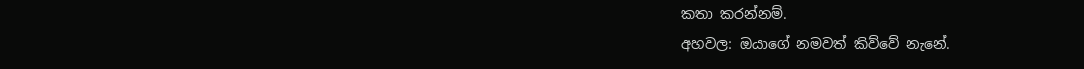කතා කරන්නම්.
අහවල: ඔයාගේ නමවත් කිව්වේ නැනේ.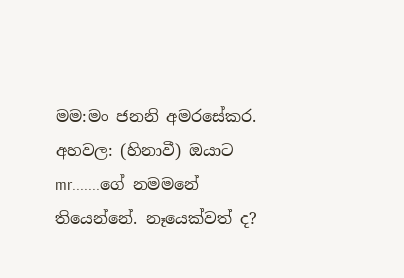මම:මං ජනනි අමරසේකර.
අහවල: (හිනාවී) ඔයාට mr.......ගේ නමමනේ තියෙන්නේ. නෑයෙක්වත් ද?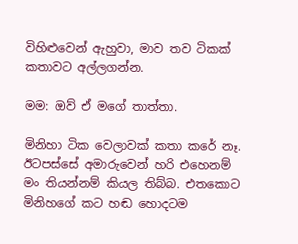විහිළුවෙන් ඇහුවා, මාව තව ටිකක් කතාවට අල්ලගන්න.

මම: ඔව් ඒ මගේ තාත්තා.

මිනිහා ටික වෙලාවක් කතා කරේ නෑ. ඊටපස්සේ අමාරුවෙන් හරි එහෙනම් මං තියන්නම් කියල තිබ්බ. එතකොට මිනිහගේ කට හඬ හොදටම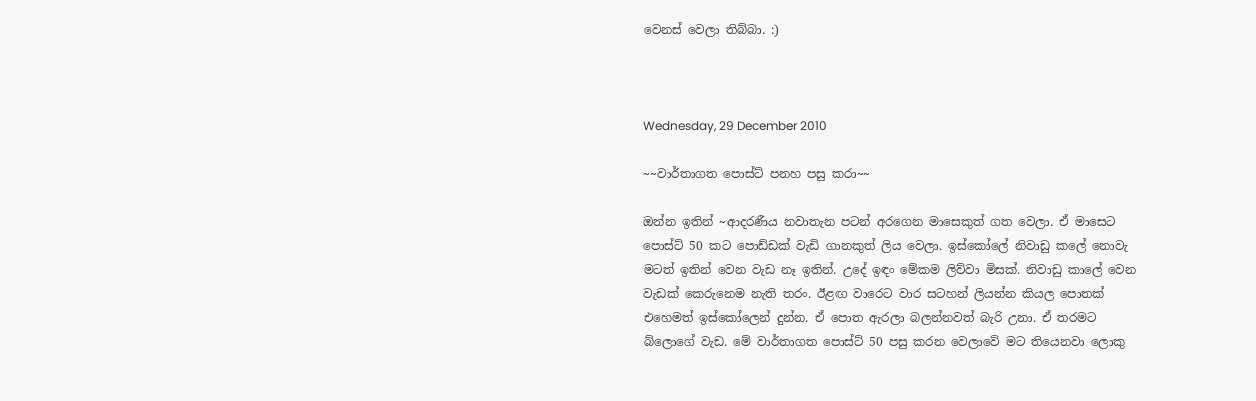වෙනස් වෙලා තිබ්බා. :)



Wednesday, 29 December 2010

~~වාර්තාගත පොස්ට් පනහ පසු කරා~~

ඔන්‍න‍ ඉතින් ~ආදරණීය නවාතැන පටන් අරගෙන මාසෙකුත් ගත වෙලා. ඒ මාසෙට පොස්ට් 50 කට පොඩ්ඩක් වැඩි ගානකුත් ලිය වෙලා. ඉස්කෝලේ නිවාඩු කලේ නොවැ මටත් ඉතින් වෙන වැඩ නෑ ඉතින්. උදේ ඉඳං මේකම ලිව්වා මිසක්. නිවාඩු කාලේ වෙන වැඩක් කෙරුනෙම නැති තරං. ඊළඟ වාරෙට වාර සටහන් ලියන්න කියල පොතක් එහෙමත් ඉස්කෝලෙන් දුන්න. ඒ පොත ඇරලා බලන්නවත් බැරි උනා. ඒ තරමට බ්ලොගේ වැඩ. මේ වාර්තාගත පොස්ට් 50 පසු කරන වෙලාවේ මට තියෙනවා ලොකු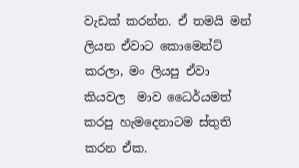වැඩක් කරන්න. ඒ තමයි මන් ලියන ඒවාට කොමෙන්ට් කරලා, මං ලියපු ඒවා කියවල  මාව ධෛර්යමත් කරපු හැමදෙනාටම ස්තුති කරන ඒක.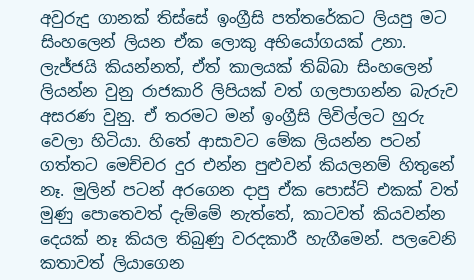අවුරුදු ගානක් තිස්සේ ඉංග්‍රීසි පත්තරේකට ලියපු මට සිංහලෙන් ලියන ඒක ලොකු අභියෝගයක් උනා. ලැජ්ජයි කියන්නත්, ඒත් කාලයක් තිබ්බා සිංහලෙන් ලියන්න වුනු රාජකාරි ලිපියක් වත් ගලපාගන්න බැරුව අසරණ වුනු. ඒ තරමට මන් ඉංග්‍රීසි ලිවිල්ලට හුරු වෙලා හිටියා. හිතේ ආසාවට මේක ලියන්න පටන් ගත්තට මෙච්චර දුර එන්න පුළුවන් කියලනම් හිතුනේ නෑ. මුලින් පටන් අරගෙන දාපු ඒක පොස්ට් එකක් වත් මුණු පොතෙවත් දැම්මේ නැත්තේ, කාටවත් කියවන්න දෙයක් නෑ කියල තිබුණු වරදකාරී හැගීමෙන්. පලවෙනි කතාවත් ලියාගෙන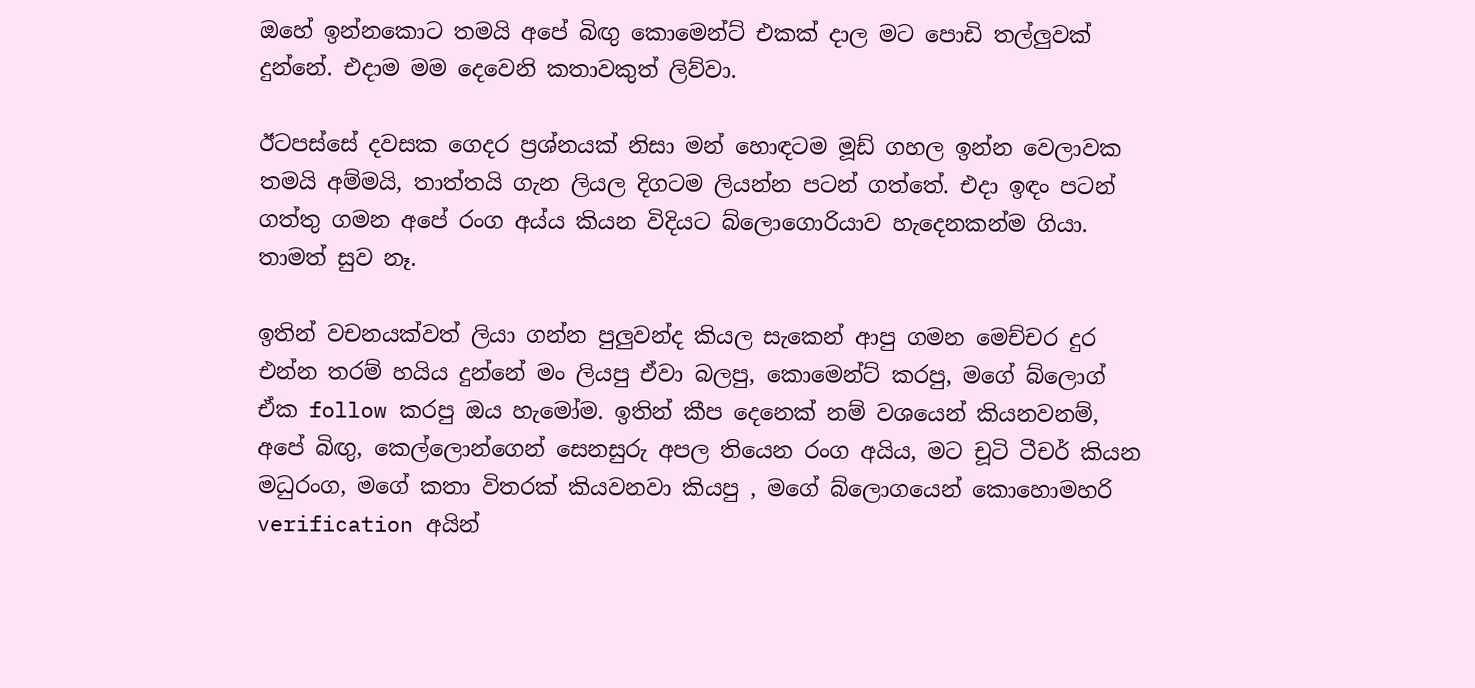ඔහේ ඉන්නකොට තමයි අපේ බිඟු කොමෙන්ට් එකක් දාල මට පොඩි තල්ලුවක් දුන්නේ. එදාම මම දෙවෙනි කතාවකුත් ලිව්වා.

ඊටපස්සේ දවසක ගෙදර ප්‍රශ්නයක් නිසා මන් හොඳටම මූඩ් ගහල ඉන්න වෙලාවක තමයි අම්මයි, තාත්තයි ගැන ලියල දිගටම ලියන්න පටන් ගත්තේ. එදා ඉඳං පටන් ගත්තු ගමන අපේ රංග අය්ය කියන විදියට බ්ලොගොරියාව හැදෙනකන්ම ගියා. තාමත් සුව නෑ.

ඉතින් වචනයක්වත් ලියා ගන්න පුලුවන්ද කියල සැකෙන් ආපු ගමන මෙච්චර දුර එන්න තරම් හයිය දුන්නේ මං ලියපු ඒවා බලපු, කොමෙන්ට් කරපු, මගේ බ්ලොග් ඒක follow කරපු ඔය හැමෝම. ඉතින් කීප දෙනෙක් නම් වශයෙන් කියනවනම්, අපේ බිඟු, කෙල්ලොන්ගෙන් සෙනසුරු අපල තියෙන රංග අයිය, මට චූටි ටීචර් කියන මධුරංග, මගේ කතා විතරක් කියවනවා කියපු , මගේ බ්ලොගයෙන් කොහොමහරි verification අයින්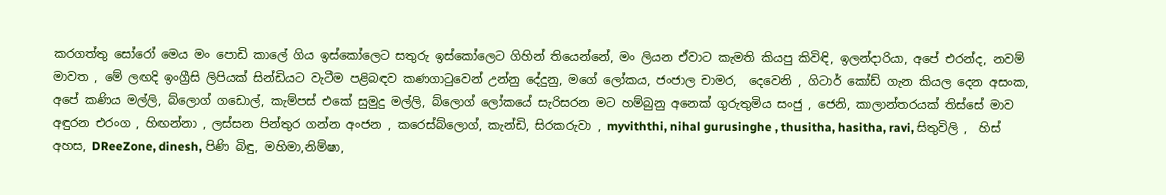කරගත්තු සෝරෝ මෙය මං පොඩි කාලේ ගිය ඉස්කෝලෙට සතුරු ඉස්කෝලෙට ගිහින් තියෙන්නේ, මං ලියන ඒවාට කැමති කියපු කිවිඳි, ඉලන්දාරියා, අපේ එරන්ද, නවම් මාවත , මේ ලඟදි ඉංග්‍රීසි ලිපියක් සින්ඩියට වැටීම පළිබඳව කණගාටුවෙන් උන්නු දේදුනු, මගේ ලෝකය, ජංජාල චාමර,  දෙවෙනි , ගිටාර් කෝඩ් ගැන කියල දෙන අසංක, අපේ කණිය මල්ලි, බ්ලොග් ගඩොල්, කැම්පස් එකේ සුමුදු මල්ලි, බ්ලොග් ලෝකයේ සැරිසරන මට හම්බුනු අනෙක් ගුරුතුමිය සංජු , ජෙනි, කාලාන්තරයක් තිස්සේ මාව අඳුරන එරංග , හිඟන්නා , ලස්සන පින්තුර ගන්න අංජන , කරෙස්බ්ලොග්, කැන්ඩි, සිරකරුවා , myviththi, nihal gurusinghe , thusitha, hasitha, ravi, සිතුවිලි ,  හිස් අහස, DReeZone, dinesh, පිණි බිඳු, මහිමා,නිම්ෂා,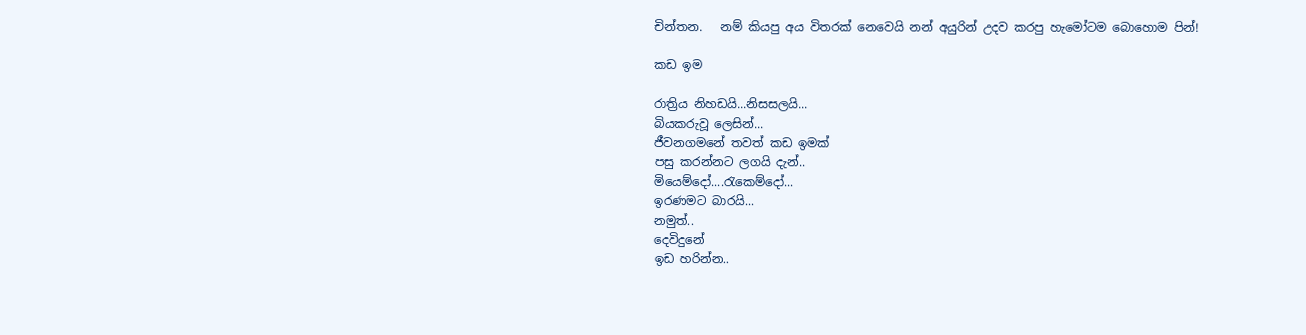චින්තන.   නම් කියපු අය විතරක් නෙවෙයි නන් අයුරින් උදව කරපු හැමෝටම බොහොම පින්!

කඩ ඉම

රාත්‍රිය නිහඩයි...නිසසලයි...
බියකරුවූ ලෙසින්...
ජීවනගමනේ තවත් කඩ ඉමක්‌
පසු කරන්නට ලගයි දැන්..
මියෙම්දෝ....රැකෙම්දෝ...
ඉරණමට බාරයි...
නමුත්..
දෙවිදුනේ
ඉඩ හරින්න..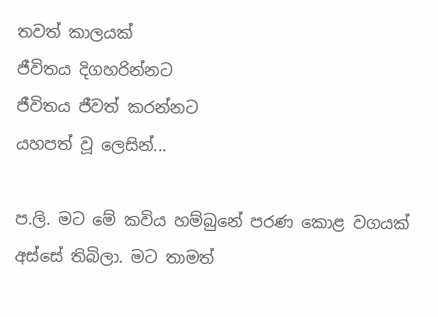තවත් කාලයක්
ජීවිතය දිගහරින්නට
ජීවිතය ජීවත් කරන්නට
යහපත් වූ ලෙසින්...

ප.ලි. මට මේ කවිය හම්බුනේ පරණ කොළ වගයක් අස්සේ තිබිලා. මට තාමත්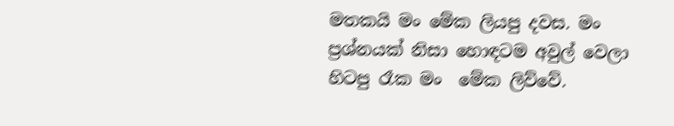මතකයි මං මේක ලියපු දවස. මං ප්‍රශ්නයක් නිසා හොඳටම අවුල් වෙලා හිටපු රෑක මං  මේක ලිව්වේ.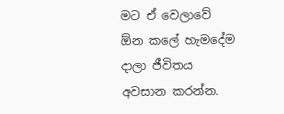මට ඒ වෙලාවේ ඕන කලේ හැමදේම දාලා ජීවිතය අවසාන කරන්න.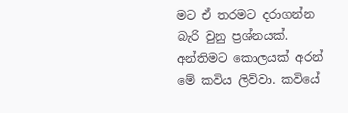මට ඒ තරමට දරාගන්න බැරි වුනු ප්‍රශ්නයක්. අන්තිමට කොලයක් අරන් මේ කවිය ලිව්වා. කවියේ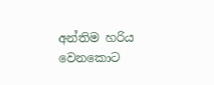අන්තිම හරිය වෙනකොට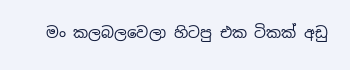මං කලබලවෙලා හිටපු එක ටිකක් අඩු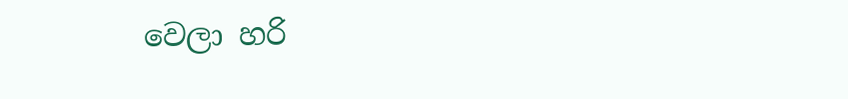වෙලා හරි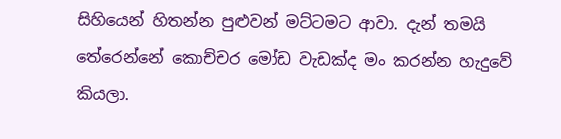සිහියෙන් හිතන්න පුළුවන් මට්ටමට ආවා. දැන් තමයි තේරෙන්නේ කොච්චර මෝඩ වැඩක්ද මං කරන්න හැදුවේ කියලා.